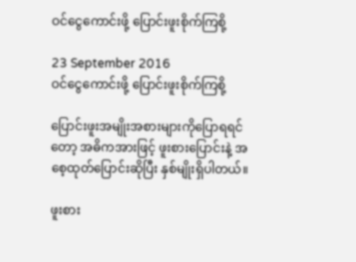ဝင်ငွေကောင်းဖို့ ပြောင်းဖူးစိုက်ကြစို့

23 September 2016
ဝင်ငွေကောင်းဖို့ ပြောင်းဖူးစိုက်ကြစို့

ပြောင်းဖူးအမျိုးအစားများကိုပြောရရင်တော့ အဓိကအားဖြင့် ဖူးစားပြောင်းနဲ့ အစေ့ထုတ်ပြောင်းဆိုပြီး နှစ်မျိုးရှိပါတယ်။

ဖူးစား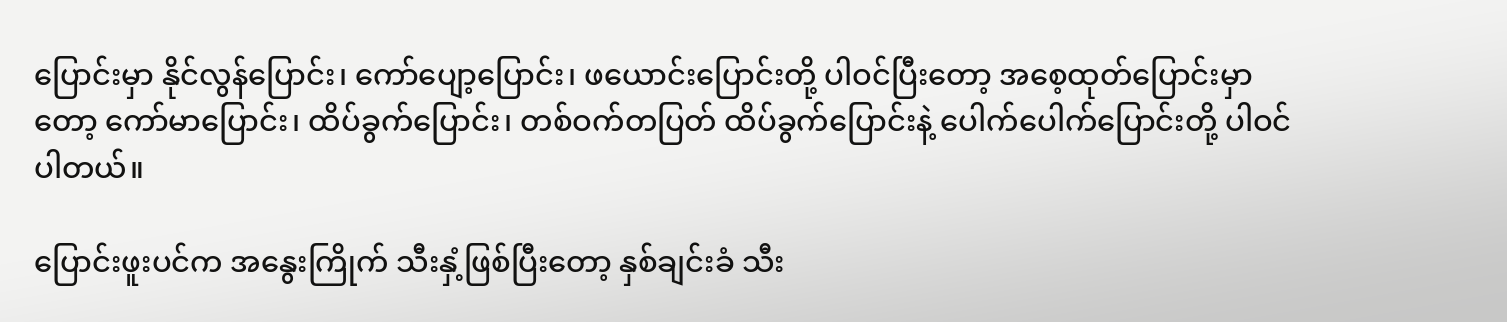ပြောင်းမှာ နိုင်လွန်ပြောင်း၊ ကော်ပျော့ပြောင်း၊ ဖယောင်းပြောင်းတို့ ပါဝင်ပြီးတော့ အစေ့ထုတ်ပြောင်းမှာတော့ ကော်မာပြောင်း၊ ထိပ်ခွက်ပြောင်း၊ တစ်ဝက်တပြတ် ထိပ်ခွက်ပြောင်းနဲ့ ပေါက်ပေါက်ပြောင်းတို့ ပါဝင်ပါတယ်။

ပြောင်းဖူးပင်က အနွေးကြိုက် သီးနှံ့ဖြစ်ပြီးတော့ နှစ်ချင်းခံ သီး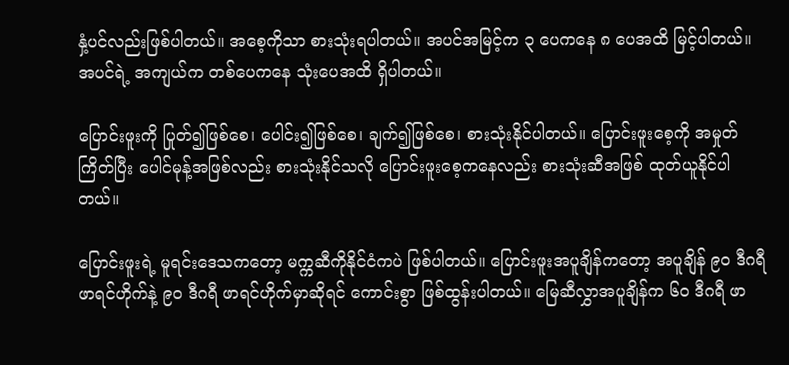နှံ့ပင်လည်းဖြစ်ပါတယ်။ အစေ့ကိုသာ စားသုံးရပါတယ်။ အပင်အမြင့်က ၃ ပေကနေ ၈ ပေအထိ မြင့်ပါတယ်။ အပင်ရဲ့ အကျယ်က တစ်ပေကနေ သုံးပေအထိ ရှိပါတယ်။

ပြောင်းဖူးကို ပြုတ်၍ဖြစ်စေ၊ ပေါင်း၍ဖြစ်စေ၊ ချက်၍ဖြစ်စေ၊ စားသုံးနိုင်ပါတယ်။ ပြောင်းဖူးစေ့ကို အမှုတ်ကြိတ်ပြီး ပေါင်မုန့်အဖြစ်လည်း စားသုံးနိုင်သလို ပြောင်းဖူးစေ့ကနေလည်း စားသုံးဆီအဖြစ် ထုတ်ယူနိုင်ပါတယ်။

ပြောင်းဖူးရဲ့ မူရင်းဒေသကတော့ မက္ကဆီကိုနိုင်ငံကပဲ ဖြစ်ပါတယ်။ ပြောင်းဖူးအပူချိန်ကတော့ အပူချိန် ၉၀ ဒီဂရီ ဖာရင်ဟိုက်နဲ့ ၉၀ ဒီဂရီ ဖာရင်ဟိုက်မှာဆိုရင် ကောင်းစွာ ဖြစ်ထွန်းပါတယ်။ မြေဆီလွှာအပူချိန်က ၆၀ ဒီဂရီ ဖာ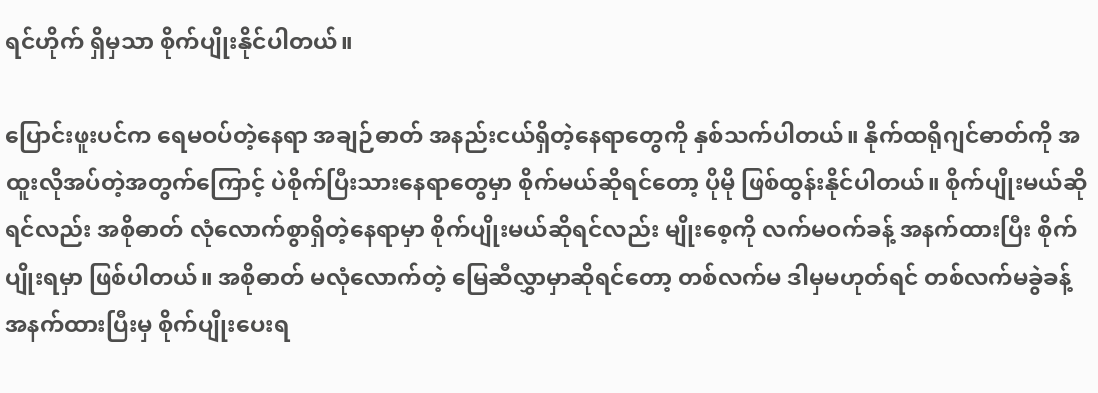ရင်ဟိုက် ရှိမှသာ စိုက်ပျိုးနိုင်ပါတယ်။

ပြောင်းဖူးပင်က ရေမဝပ်တဲ့နေရာ အချဉ်ဓာတ် အနည်းငယ်ရှိတဲ့နေရာတွေကို နှစ်သက်ပါတယ်။ နိုက်ထရိုဂျင်ဓာတ်ကို အထူးလိုအပ်တဲ့အတွက်ကြောင့် ပဲစိုက်ပြီးသားနေရာတွေမှာ စိုက်မယ်ဆိုရင်တော့ ပိုမို ဖြစ်ထွန်းနိုင်ပါတယ်။ စိုက်ပျိုးမယ်ဆိုရင်လည်း အစိုဓာတ် လုံလောက်စွာရှိတဲ့နေရာမှာ စိုက်ပျိုးမယ်ဆိုရင်လည်း မျိုးစေ့ကို လက်မဝက်ခန့် အနက်ထားပြီး စိုက်ပျိုးရမှာ ဖြစ်ပါတယ်။ အစိုဓာတ် မလုံလောက်တဲ့ မြေဆီလွှာမှာဆိုရင်တော့ တစ်လက်မ ဒါမှမဟုတ်ရင် တစ်လက်မခွဲခန့် အနက်ထားပြီးမှ စိုက်ပျိုးပေးရ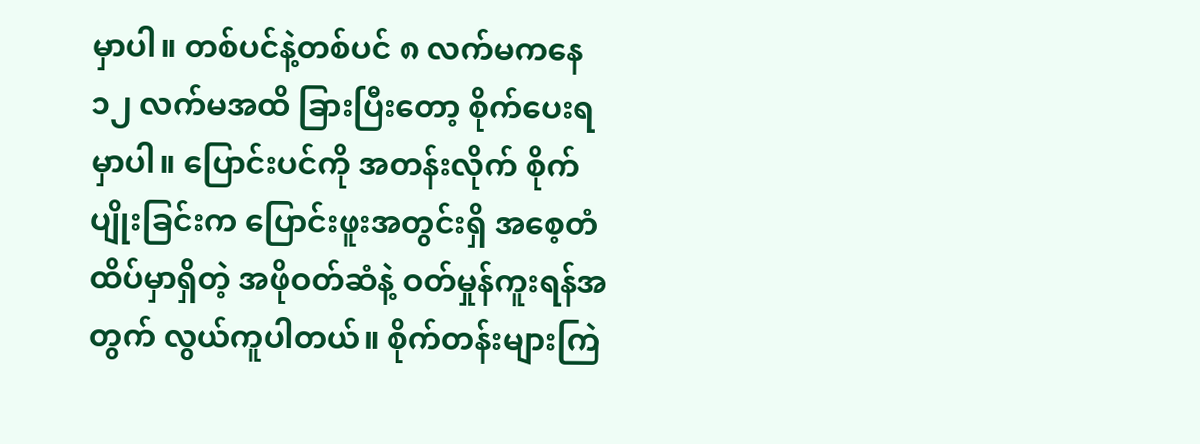မှာပါ။ တစ်ပင်နဲ့တစ်ပင် ၈ လက်မကနေ ၁၂ လက်မအထိ ခြားပြီးတော့ စိုက်ပေးရမှာပါ။ ပြောင်းပင်ကို အတန်းလိုက် စိုက်ပျိုးခြင်းက ပြောင်းဖူးအတွင်းရှိ အစေ့တံ ထိပ်မှာရှိတဲ့ အဖိုဝတ်ဆံနဲ့ ဝတ်မှုန်ကူးရန်အတွက် လွယ်ကူပါတယ်။ စိုက်တန်းများကြဲ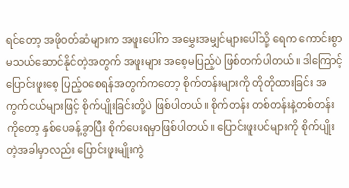ရင်တော့ အဖိုဝတ်ဆံများက အဖူးပေါ်က အမွှေးအမျှင်များပေါ်သို့ ရေက ကောင်းစွာ မသယ်ဆောင်နိုင်တဲ့အတွက် အဖူးများ အစေ့မပြည့်ပဲ ဖြစ်တက်ပါတယ်။ ဒါကြောင့် ပြောင်းဖူးစေ့ ပြည့်ဝစေရန်အတွက်ကတော့ စိုက်တန်းများကို တိုတိုထားခြင်း အကွက်ငယ်များဖြင့် စိုက်ပျိုးခြင်းတို့ပဲ ဖြစ်ပါတယ်။ စိုက်တန်း တစ်တန်းနဲ့တစ်တန်းကိုတော့ နှစ်ပေခန့်ခွာပြီး စိုက်ပေးရမှာဖြစ်ပါတယ်။ ပြောင်းဖူးပင်များကို စိုက်ပျိုးတဲ့အခါမှာလည်း ပြောင်းဖူးမျိုးကွဲ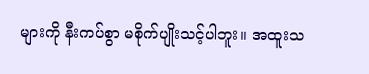များကို နီးကပ်စွာ မစိုက်ပျိုးသင့်ပါဘူး။ အထူးသ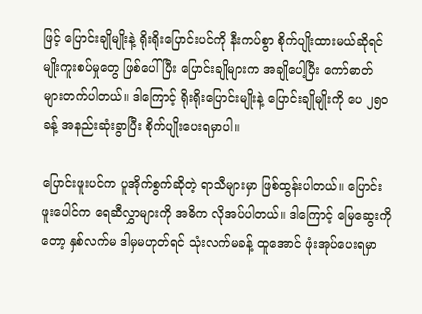ဖြင့် ပြောင်းချိုမျိုးနဲ့ ရိုးရိုးပြောင်းပင်ကို နီးကပ်စွာ စိုက်ပျိုးထားမယ်ဆိုရင် မျိုးကူးစပ်မှုတွေ ဖြစ်ပေါ်ပြီး ပြောင်းချိုများက အချိုပေါ့ပြီး ကော်ဓာတ် များတက်ပါတယ်။ ဒါကြောင့် ရိုးရိုးပြောင်းမျိုးနဲ့ ပြောင်းချိုမျိုးကို ပေ ၂၅၀ ခန့် အနည်းဆုံးခွာပြီး စိုက်ပျိုးပေးရမှာပါ။

ပြောင်းဖူးပင်က ပူအိုက်စွက်ဆိုတဲ့ ရာသီများမှာ ဖြစ်ထွန်းပါတယ်။ ပြောင်းဖူးပေါင်က ရေဆီလွှာများကို အဓိက လိုအပ်ပါတယ်။ ဒါကြောင့် မြေဆွေးကိုတော့ နှစ်လက်မ ဒါမှမဟုတ်ရင် သုံးလက်မခန့် ထူအောင် ဖုံးအုပ်ပေးရမှာ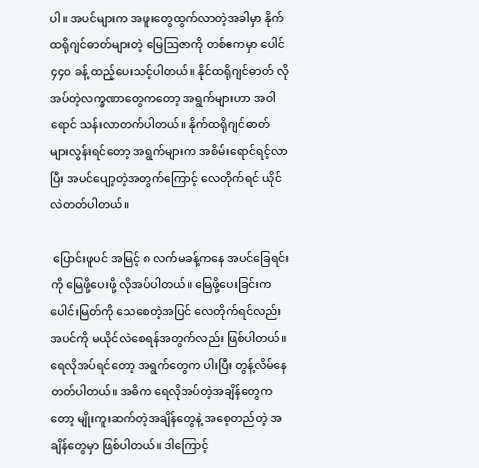ပါ။ အပင်များက အဖူးတွေထွက်လာတဲ့အခါမှာ နိုက်ထရိုဂျင်ဓာတ်များတဲ့ မြေသြဇာကို တစ်ဧကမှာ ပေါင် ၄၄၀ ခန့် ထည့်ပေးသင့်ပါတယ်။ နိုင်ထရိုဂျင်ဓာတ် လိုအပ်တဲ့လက္ခဏာတွေကတော့ အရွက်များဟာ အဝါရောင် သန်းလာတက်ပါတယ်။ နိုက်ထရိုဂျင်ဓာတ် များလွန်းရင်တော့ အရွက်များက အစိမ်းရောင်ရင့်လာပြီး အပင်ပျော့တဲ့အတွက်ကြောင့် လေတိုက်ရင် ယိုင်လဲတတ်ပါတယ်။

 ပြောင်းဖူပင် အမြင့် ၈ လက်မခန့်ကနေ အပင်ခြေရင်းကို မြေဖို့ပေးဖို့ လိုအပ်ပါတယ်။ မြေဖို့ပေးခြင်းက ပေါင်းမြတ်ကို သေစေတဲ့အပြင် လေတိုက်ရင်လည်း အပင်ကို မယိုင်လဲစေရန်အတွက်လည်း ဖြစ်ပါတယ်။ ရေလိုအပ်ရင်တော့ အရွက်တွေက ပါးပြီး တွန့်လိမ်နေတတ်ပါတယ်။ အဓိက ရေလိုအပ်တဲ့အချိန်တွေကတော့ မျိုးကူးဆက်တဲ့အချိန်တွေနဲ့ အစေ့တည်တဲ့ အချိန်တွေမှာ ဖြစ်ပါတယ်။ ဒါကြောင့်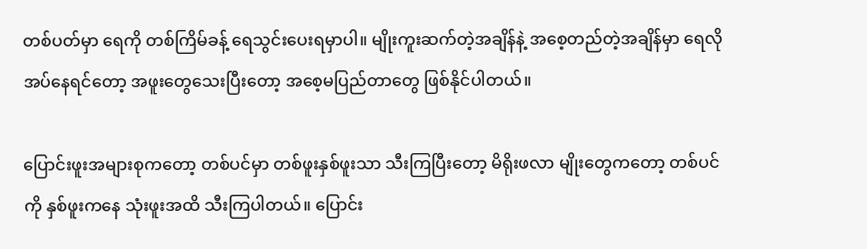တစ်ပတ်မှာ ရေကို တစ်ကြိမ်ခန့် ရေသွင်းပေးရမှာပါ။ မျိုးကူးဆက်တဲ့အချိန်နဲ့ အစေ့တည်တဲ့အချိန်မှာ ရေလိုအပ်နေရင်တော့ အဖူးတွေသေးပြီးတော့ အစေ့မပြည်တာတွေ ဖြစ်နိုင်ပါတယ်။

ပြောင်းဖူးအများစုကတော့ တစ်ပင်မှာ တစ်ဖူးနှစ်ဖူးသာ သီးကြပြီးတော့ မိရိုးဖလာ မျိုးတွေကတော့ တစ်ပင်ကို နှစ်ဖူးကနေ သုံးဖူးအထိ သီးကြပါတယ်။ ပြောင်း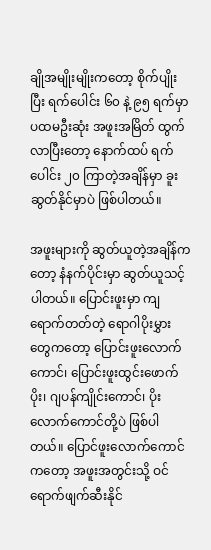ချိုအမျိုးမျိုးကတော့ စိုက်ပျိုးပြီး ရက်ပေါင်း ၆၀ နဲ့ ၉၅ ရက်မှာ ပထမဦးဆုံး အဖူးအမြိတ် ထွက်လာပြီးတော့ နောက်ထပ် ရက်ပေါင်း ၂၀ ကြာတဲ့အချိန်မှာ ခူးဆွတ်နိုင်မှာပဲ ဖြစ်ပါတယ်။

အဖူးများကို ဆွတ်ယူတဲ့အချိန်ကတော့ နံနက်ပိုင်းမှာ ဆွတ်ယူသင့်ပါတယ်။ ပြောင်းဖူးမှာ ကျရောက်တတ်တဲ့ ရောဂါပိုးမွှားတွေကတော့ ပြောင်းဖူးလောက်ကောင်၊ ပြောင်းဖူးထွင်းဖောက်ပိုး၊ ဂျပန်ကျိုင်းကောင်၊ ပိုးလောက်ကောင်တို့ပဲ ဖြစ်ပါတယ်။ ပြောင်ဖူးလောက်ကောင်ကတော့ အဖူးအတွင်းသို့ ဝင်ရောက်ဖျက်ဆီးနိုင်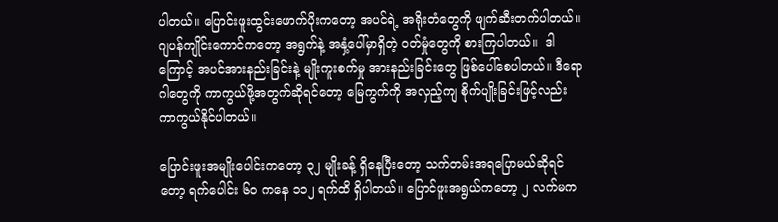ပါတယ်။ ပြောင်းဖူးထွင်းဖောက်ပိုးကတော့ အပင်ရဲ့ အရိုးတံတွေကို ဖျက်ဆီးတက်ပါတယ်။ ဂျပန်ကျိုင်းကောင်ကတော့ အရွက်နဲ့ အနှံ့ပေါ်မှာရှိတဲ့ ဝတ်မှုံတွေကို စားကြပါတယ်။  ဒါကြောင့် အပင်အားနည်းခြင်းနဲ့ မျိုးကူးစက်မှု အားနည်းခြင်းတွေ ဖြစ်ပေါ်စေပါတယ်။ ဒီရောဂါတွေကို ကာကွယ်ဖို့အတွက်ဆိုရင်တော့ မြေကွက်ကို အလှည့်ကျ စိုက်ပျိုးခြင်းဖြင့်လည်း ကာကွယ်နိုင်ပါတယ်။

ပြောင်းဖူးအမျိုးပေါင်းကတော့ ၃၂ မျိုးခန့် ရှိနေပြီးတော့ သက်တမ်းအရပြောမယ်ဆိုရင်တော့ ရက်ပေါင်း ၆၀ ကနေ ၁၁၂ ရက်ထိ ရှိပါတယ်။ ပြောင်ဖူးအရွယ်ကတော့ ၂ လက်မက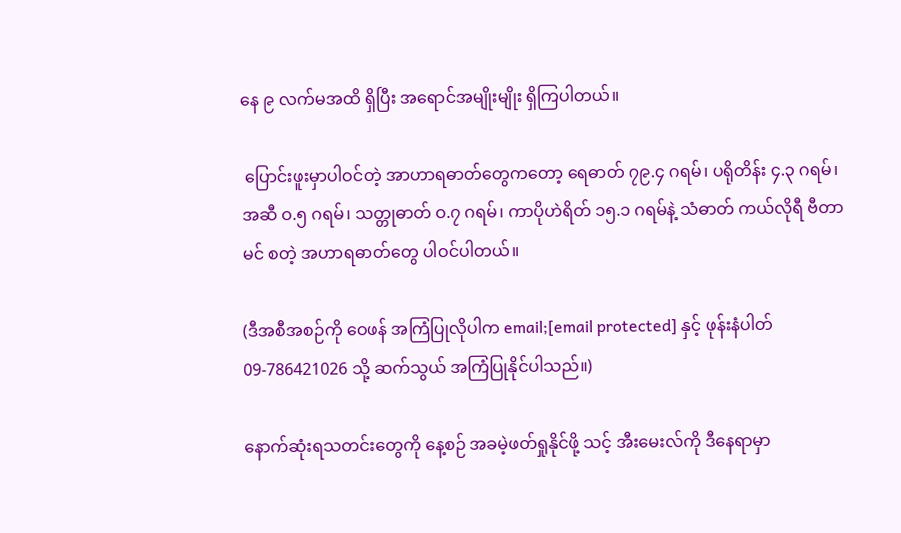နေ ၉ လက်မအထိ ရှိပြီး အရောင်အမျိုးမျိုး ရှိကြပါတယ်။

 ပြောင်းဖူးမှာပါဝင်တဲ့ အာဟာရဓာတ်တွေကတော့ ရေဓာတ် ၇၉.၄ ဂရမ်၊ ပရိုတိန်း ၄.၃ ဂရမ်၊ အဆီ ဝ.၅ ဂရမ်၊ သတ္တုဓာတ် ဝ.၇ ဂရမ်၊ ကာပိုဟဲရိတ် ၁၅.၁ ဂရမ်နဲ့ သံဓာတ် ကယ်လိုရီ ဗီတာမင် စတဲ့ အဟာရဓာတ်တွေ ပါဝင်ပါတယ်။

(ဒီအစီအစဉ်ကို ဝေဖန် အကြံပြုလိုပါက email;[email protected] နှင့် ဖုန်းနံပါတ် 09-786421026 သို့ ဆက်သွယ် အကြံပြုနိုင်ပါသည်။)

နောက်ဆုံးရသတင်းတွေကို နေ့စဉ် အခမဲ့ဖတ်ရှုနိုင်ဖို့ သင့် အီးမေးလ်ကို ဒီနေရာမှာ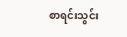စာရင်းသွင်း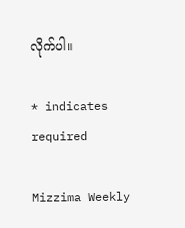လိုက်ပါ။

* indicates required

Mizzima Weekly